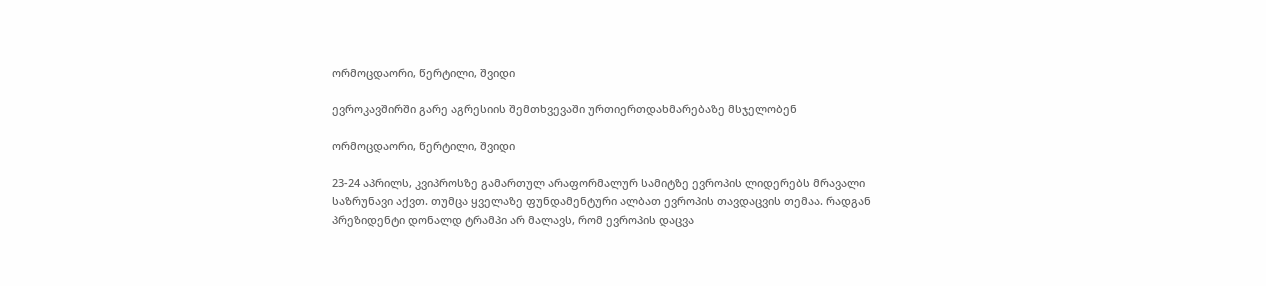ორმოცდაორი, წერტილი, შვიდი

ევროკავშირში გარე აგრესიის შემთხვევაში ურთიერთდახმარებაზე მსჯელობენ

ორმოცდაორი, წერტილი, შვიდი

23-24 აპრილს, კვიპროსზე გამართულ არაფორმალურ სამიტზე ევროპის ლიდერებს მრავალი საზრუნავი აქვთ. თუმცა ყველაზე ფუნდამენტური ალბათ ევროპის თავდაცვის თემაა. რადგან პრეზიდენტი დონალდ ტრამპი არ მალავს, რომ ევროპის დაცვა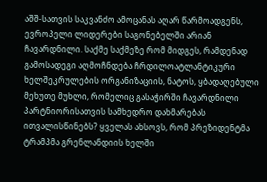აშშ-სათვის საკვანძო ამოცანას აღარ წარმოადგენს, ევროპელი ლიდერები საგონებელში არიან ჩავარდნილი. საქმე საქმეზე რომ მიდგეს, რამდენად გამოსადეგი აღმოჩნდება ჩრდილოატლანტიკური ხელშეკრულების ორგანიზაციის, ნატოს, ყბადაღებული მეხუთე მუხლი, რომელიც გასაჭირში ჩავარდნილი პარტნიორისათვის სამხედრო დახმარებას ითვალისწინებს? ყველას ახსოვს, რომ პრეზიდენტმა ტრამპმა გრენლანდიის ხელში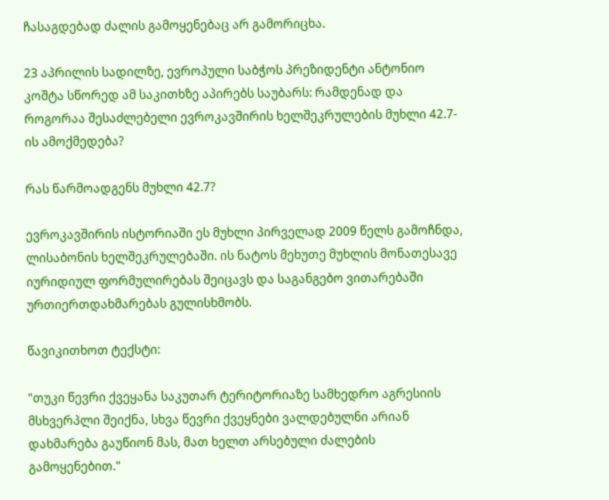ჩასაგდებად ძალის გამოყენებაც არ გამორიცხა.

23 აპრილის სადილზე, ევროპული საბჭოს პრეზიდენტი ანტონიო კოშტა სწორედ ამ საკითხზე აპირებს საუბარს: რამდენად და როგორაა შესაძლებელი ევროკავშირის ხელშეკრულების მუხლი 42.7-ის ამოქმედება?

რას წარმოადგენს მუხლი 42.7?

ევროკავშირის ისტორიაში ეს მუხლი პირველად 2009 წელს გამოჩნდა, ლისაბონის ხელშეკრულებაში. ის ნატოს მეხუთე მუხლის მონათესავე იურიდიულ ფორმულირებას შეიცავს და საგანგებო ვითარებაში ურთიერთდახმარებას გულისხმობს.

წავიკითხოთ ტექსტი:

"თუკი წევრი ქვეყანა საკუთარ ტერიტორიაზე სამხედრო აგრესიის მსხვერპლი შეიქნა, სხვა წევრი ქვეყნები ვალდებულნი არიან დახმარება გაუწიონ მას, მათ ხელთ არსებული ძალების გამოყენებით."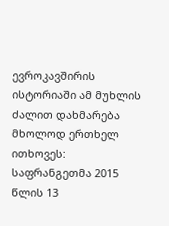ევროკავშირის ისტორიაში ამ მუხლის ძალით დახმარება მხოლოდ ერთხელ ითხოვეს: საფრანგეთმა 2015 წლის 13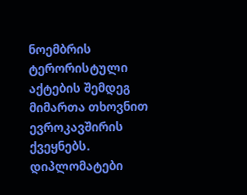ნოემბრის ტერორისტული აქტების შემდეგ მიმართა თხოვნით ევროკავშირის ქვეყნებს. დიპლომატები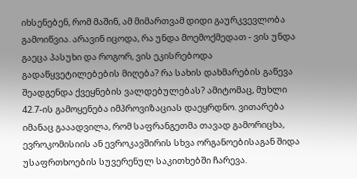იხსენებენ, რომ მაშინ, ამ მიმართვამ დიდი გაურკვევლობა გამოიწვია. არავინ იცოდა, რა უნდა მოემოქმედათ - ვის უნდა გაეცა პასუხი და როგორ, ვის ეკისრებოდა გადაწყვეტილებების მიღება? რა სახის დახმარების გაწევა შეადგენდა ქვეყნების ვალდებულებას? ამიტომაც, მუხლი 42.7-ის გამოყენება იმპროვიზაციას დაეყრდნო. ვითარება იმანაც გააადვილა, რომ საფრანგეთმა თავად გამორიცხა, ევროკომისიის ან ევროკავშირის სხვა ორგანოებისაგან შიდა უსაფრთხოების სუვერენულ საკითხებში ჩარევა.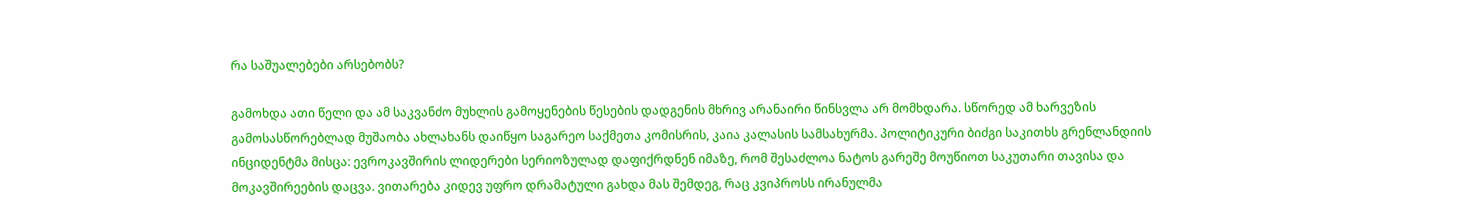რა საშუალებები არსებობს?

გამოხდა ათი წელი და ამ საკვანძო მუხლის გამოყენების წესების დადგენის მხრივ არანაირი წინსვლა არ მომხდარა. სწორედ ამ ხარვეზის გამოსასწორებლად მუშაობა ახლახანს დაიწყო საგარეო საქმეთა კომისრის, კაია კალასის სამსახურმა. პოლიტიკური ბიძგი საკითხს გრენლანდიის ინციდენტმა მისცა: ევროკავშირის ლიდერები სერიოზულად დაფიქრდნენ იმაზე, რომ შესაძლოა ნატოს გარეშე მოუწიოთ საკუთარი თავისა და მოკავშირეების დაცვა. ვითარება კიდევ უფრო დრამატული გახდა მას შემდეგ, რაც კვიპროსს ირანულმა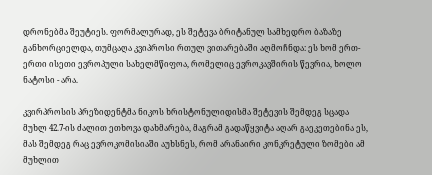დრონებმა შეუტიეს. ფორმალურად, ეს შეტევა ბრიტანულ სამხედრო ბაზაზე განხორციელდა, თუმცაღა კვიპროსი რთულ ვითარებაში აღმოჩნდა: ეს ხომ ერთ-ერთი ისეთი ევროპული სახელმწიფოა, რომელიც ევროკავშირის წევრია, ხოლო ნატოსი - არა.

კვირპროსის პრეზიდენტმა ნიკოს ხრისტონულიდისმა შეტევის შემდეგ სცადა მუხლ 42.7-ის ძალით ეთხოვა დახმარება, მაგრამ გადაწყვიტა აღარ გაეკეთებინა ეს, მას შემდეგ რაც ევროკომისიაში აუხსნეს, რომ არანაირი კონკრეტული ზომები ამ მუხლით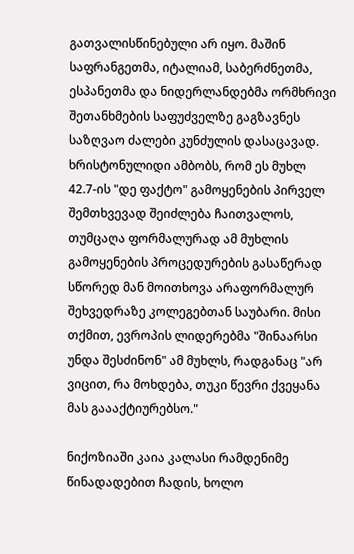გათვალისწინებული არ იყო. მაშინ საფრანგეთმა, იტალიამ, საბერძნეთმა, ესპანეთმა და ნიდერლანდებმა ორმხრივი შეთანხმების საფუძველზე გაგზავნეს საზღვაო ძალები კუნძულის დასაცავად. ხრისტონულიდი ამბობს, რომ ეს მუხლ 42.7-ის "დე ფაქტო" გამოყენების პირველ შემთხვევად შეიძლება ჩაითვალოს, თუმცაღა ფორმალურად ამ მუხლის გამოყენების პროცედურების გასაწერად სწორედ მან მოითხოვა არაფორმალურ შეხვედრაზე კოლეგებთან საუბარი. მისი თქმით, ევროპის ლიდერებმა "შინაარსი უნდა შესძინონ" ამ მუხლს, რადგანაც "არ ვიცით, რა მოხდება, თუკი წევრი ქვეყანა მას გაააქტიურებსო."

ნიქოზიაში კაია კალასი რამდენიმე წინადადებით ჩადის, ხოლო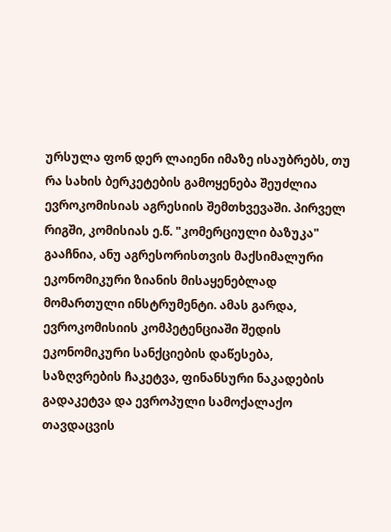ურსულა ფონ დერ ლაიენი იმაზე ისაუბრებს, თუ რა სახის ბერკეტების გამოყენება შეუძლია ევროკომისიას აგრესიის შემთხვევაში. პირველ რიგში, კომისიას ე.წ. "კომერციული ბაზუკა" გააჩნია, ანუ აგრესორისთვის მაქსიმალური ეკონომიკური ზიანის მისაყენებლად მომართული ინსტრუმენტი. ამას გარდა, ევროკომისიის კომპეტენციაში შედის ეკონომიკური სანქციების დაწესება, საზღვრების ჩაკეტვა, ფინანსური ნაკადების გადაკეტვა და ევროპული სამოქალაქო თავდაცვის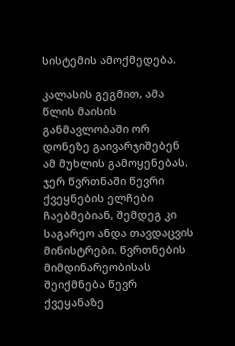სისტემის ამოქმედება.

კალასის გეგმით, ამა წლის მაისის განმავლობაში ორ დონეზე გაივარჯიშებენ ამ მუხლის გამოყენებას. ჯერ წვრთნაში წევრი ქვეყნების ელჩები ჩაებმებიან, შემდეგ კი საგარეო ანდა თავდაცვის მინისტრები. წვრთნების მიმდინარეობისას შეიქმნება წევრ ქვეყანაზე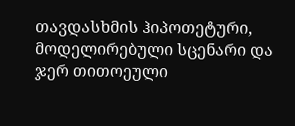თავდასხმის ჰიპოთეტური, მოდელირებული სცენარი და ჯერ თითოეული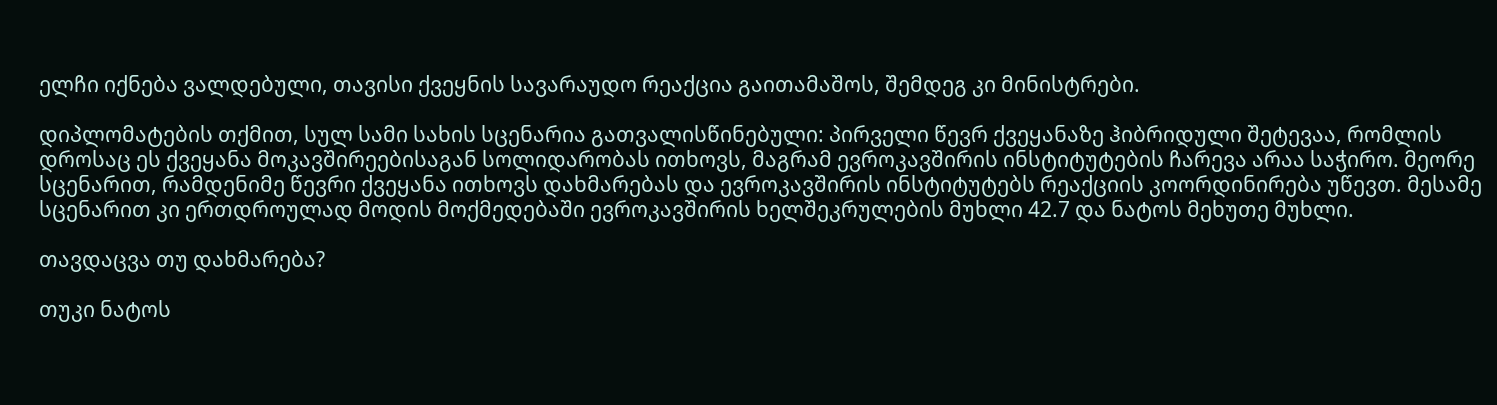ელჩი იქნება ვალდებული, თავისი ქვეყნის სავარაუდო რეაქცია გაითამაშოს, შემდეგ კი მინისტრები.

დიპლომატების თქმით, სულ სამი სახის სცენარია გათვალისწინებული: პირველი წევრ ქვეყანაზე ჰიბრიდული შეტევაა, რომლის დროსაც ეს ქვეყანა მოკავშირეებისაგან სოლიდარობას ითხოვს, მაგრამ ევროკავშირის ინსტიტუტების ჩარევა არაა საჭირო. მეორე სცენარით, რამდენიმე წევრი ქვეყანა ითხოვს დახმარებას და ევროკავშირის ინსტიტუტებს რეაქციის კოორდინირება უწევთ. მესამე სცენარით კი ერთდროულად მოდის მოქმედებაში ევროკავშირის ხელშეკრულების მუხლი 42.7 და ნატოს მეხუთე მუხლი.

თავდაცვა თუ დახმარება?

თუკი ნატოს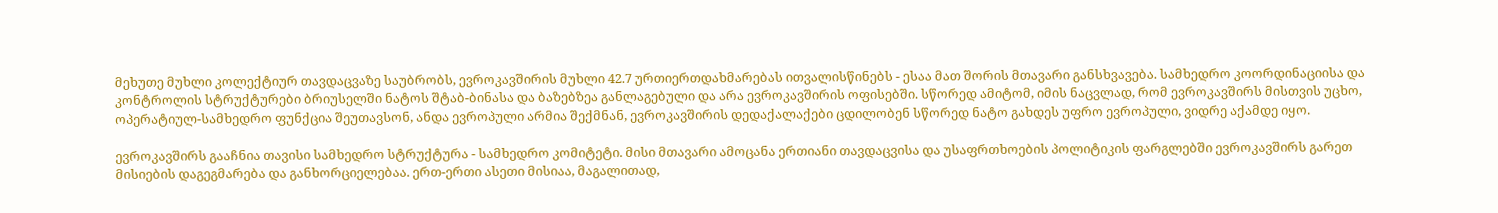მეხუთე მუხლი კოლექტიურ თავდაცვაზე საუბრობს, ევროკავშირის მუხლი 42.7 ურთიერთდახმარებას ითვალისწინებს - ესაა მათ შორის მთავარი განსხვავება. სამხედრო კოორდინაციისა და კონტროლის სტრუქტურები ბრიუსელში ნატოს შტაბ-ბინასა და ბაზებზეა განლაგებული და არა ევროკავშირის ოფისებში. სწორედ ამიტომ, იმის ნაცვლად, რომ ევროკავშირს მისთვის უცხო, ოპერატიულ-სამხედრო ფუნქცია შეუთავსონ, ანდა ევროპული არმია შექმნან, ევროკავშირის დედაქალაქები ცდილობენ სწორედ ნატო გახდეს უფრო ევროპული, ვიდრე აქამდე იყო.

ევროკავშირს გააჩნია თავისი სამხედრო სტრუქტურა - სამხედრო კომიტეტი. მისი მთავარი ამოცანა ერთიანი თავდაცვისა და უსაფრთხოების პოლიტიკის ფარგლებში ევროკავშირს გარეთ მისიების დაგეგმარება და განხორციელებაა. ერთ-ერთი ასეთი მისიაა, მაგალითად,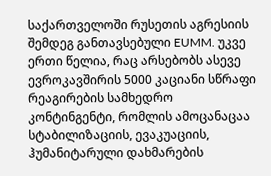საქართველოში რუსეთის აგრესიის შემდეგ განთავსებული EUMM. უკვე ერთი წელია, რაც არსებობს ასევე ევროკავშირის 5000 კაციანი სწრაფი რეაგირების სამხედრო კონტინგენტი, რომლის ამოცანაცაა სტაბილიზაციის, ევაკუაციის, ჰუმანიტარული დახმარების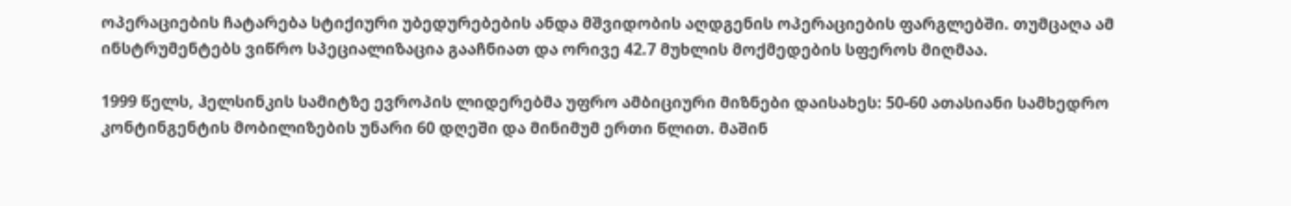ოპერაციების ჩატარება სტიქიური უბედურებების ანდა მშვიდობის აღდგენის ოპერაციების ფარგლებში. თუმცაღა ამ ინსტრუმენტებს ვიწრო სპეციალიზაცია გააჩნიათ და ორივე 42.7 მუხლის მოქმედების სფეროს მიღმაა.

1999 წელს, ჰელსინკის სამიტზე ევროპის ლიდერებმა უფრო ამბიციური მიზნები დაისახეს: 50-60 ათასიანი სამხედრო კონტინგენტის მობილიზების უნარი 60 დღეში და მინიმუმ ერთი წლით. მაშინ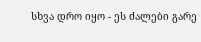სხვა დრო იყო - ეს ძალები გარე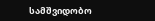სამშვიდობო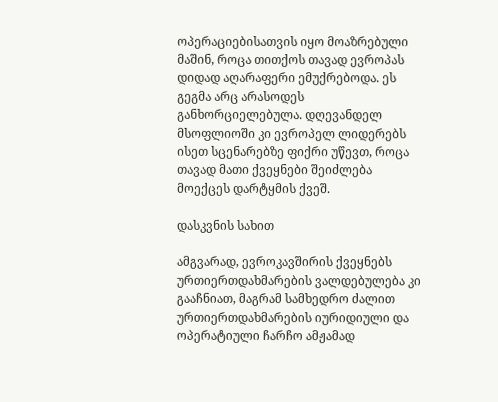ოპერაციებისათვის იყო მოაზრებული მაშინ, როცა თითქოს თავად ევროპას დიდად აღარაფერი ემუქრებოდა. ეს გეგმა არც არასოდეს განხორციელებულა. დღევანდელ მსოფლიოში კი ევროპელ ლიდერებს ისეთ სცენარებზე ფიქრი უწევთ, როცა თავად მათი ქვეყნები შეიძლება მოექცეს დარტყმის ქვეშ.

დასკვნის სახით

ამგვარად, ევროკავშირის ქვეყნებს ურთიერთდახმარების ვალდებულება კი გააჩნიათ, მაგრამ სამხედრო ძალით ურთიერთდახმარების იურიდიული და ოპერატიული ჩარჩო ამჟამად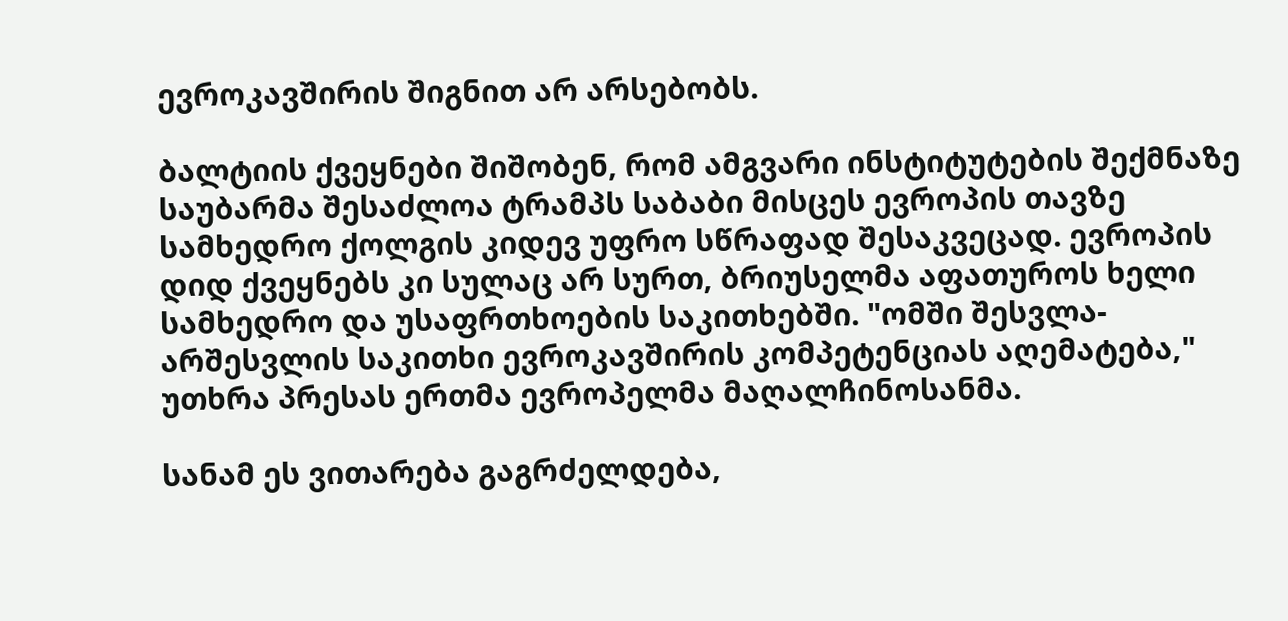ევროკავშირის შიგნით არ არსებობს.

ბალტიის ქვეყნები შიშობენ, რომ ამგვარი ინსტიტუტების შექმნაზე საუბარმა შესაძლოა ტრამპს საბაბი მისცეს ევროპის თავზე სამხედრო ქოლგის კიდევ უფრო სწრაფად შესაკვეცად. ევროპის დიდ ქვეყნებს კი სულაც არ სურთ, ბრიუსელმა აფათუროს ხელი სამხედრო და უსაფრთხოების საკითხებში. "ომში შესვლა-არშესვლის საკითხი ევროკავშირის კომპეტენციას აღემატება," უთხრა პრესას ერთმა ევროპელმა მაღალჩინოსანმა.

სანამ ეს ვითარება გაგრძელდება,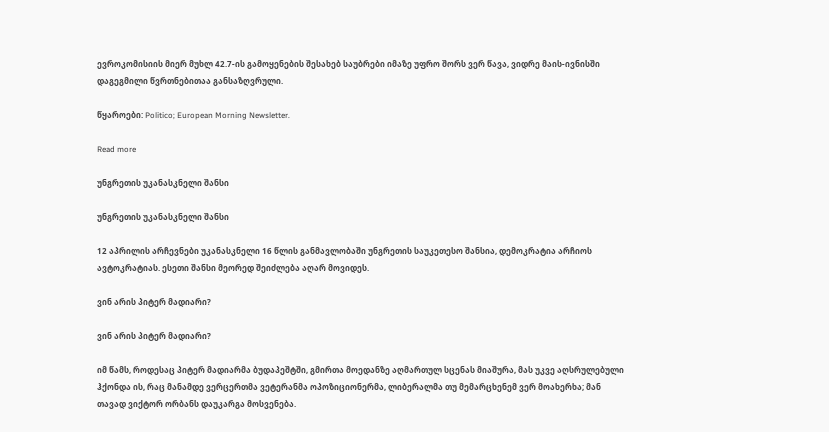ევროკომისიის მიერ მუხლ 42.7-ის გამოყენების შესახებ საუბრები იმაზე უფრო შორს ვერ წავა, ვიდრე მაის-ივნისში დაგეგმილი წვრთნებითაა განსაზღვრული.

წყაროები: Politico; European Morning Newsletter.

Read more

უნგრეთის უკანასკნელი შანსი

უნგრეთის უკანასკნელი შანსი

12 აპრილის არჩევნები უკანასკნელი 16 წლის განმავლობაში უნგრეთის საუკეთესო შანსია, დემოკრატია არჩიოს ავტოკრატიას. ესეთი შანსი მეორედ შეიძლება აღარ მოვიდეს.

ვინ არის პიტერ მადიარი?

ვინ არის პიტერ მადიარი?

იმ წამს, როდესაც პიტერ მადიარმა ბუდაპეშტში, გმირთა მოედანზე აღმართულ სცენას მიაშურა, მას უკვე აღსრულებული ჰქონდა ის, რაც მანამდე ვერცერთმა ვეტერანმა ოპოზიციონერმა, ლიბერალმა თუ მემარცხენემ ვერ მოახერხა; მან თავად ვიქტორ ორბანს დაუკარგა მოსვენება.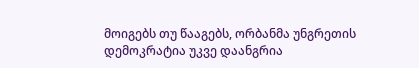მოიგებს თუ წააგებს, ორბანმა უნგრეთის დემოკრატია უკვე დაანგრია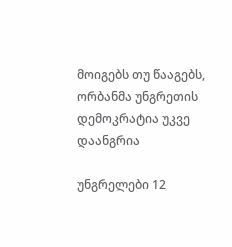მოიგებს თუ წააგებს, ორბანმა უნგრეთის დემოკრატია უკვე დაანგრია

უნგრელები 12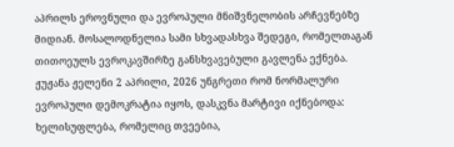აპრილს ეროვნული და ევროპული მნიშვნელობის არჩევნებზე მიდიან. მოსალოდნელია სამი სხვადასხვა შედეგი, რომელთაგან თითოეულს ევროკავშირზე განსხვავებული გავლენა ექნება. ჟუჟანა ჟელენი 2 აპრილი, 2026 უნგრეთი რომ ნორმალური ევროპული დემოკრატია იყოს, დასკვნა მარტივი იქნებოდა: ხელისუფლება, რომელიც თვეებია,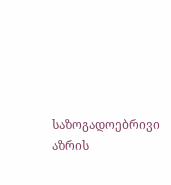საზოგადოებრივი აზრის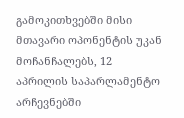გამოკითხვებში მისი მთავარი ოპონენტის უკან მოჩანჩალებს, 12 აპრილის საპარლამენტო არჩევნებში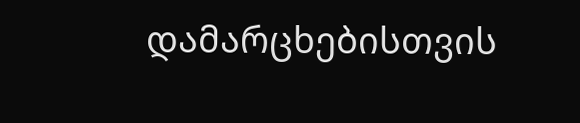დამარცხებისთვის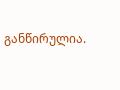განწირულია.